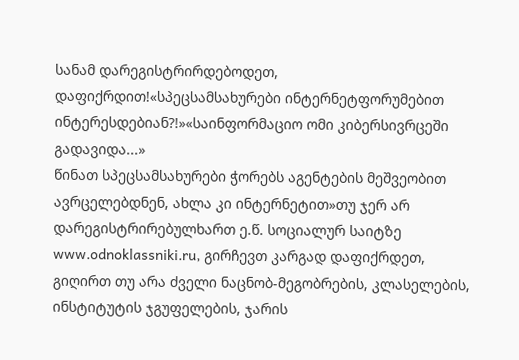სანამ დარეგისტრირდებოდეთ, დაფიქრდით!«სპეცსამსახურები ინტერნეტფორუმებით ინტერესდებიან?!»«საინფორმაციო ომი კიბერსივრცეში გადავიდა...»
წინათ სპეცსამსახურები ჭორებს აგენტების მეშვეობით ავრცელებდნენ, ახლა კი ინტერნეტით»თუ ჯერ არ დარეგისტრირებულხართ ე.წ. სოციალურ საიტზე www.odnoklassniki.ru, გირჩევთ კარგად დაფიქრდეთ, გიღირთ თუ არა ძველი ნაცნობ-მეგობრების, კლასელების, ინსტიტუტის ჯგუფელების, ჯარის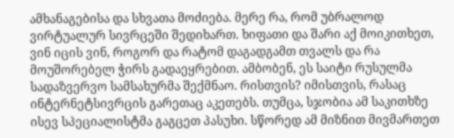ამხანაგებისა და სხვათა მოძიება. მერე რა, რომ უბრალოდ ვირტუალურ სივრცეში შედიხართ. ხიფათი და შარი აქ მოიკითხეთ, ვინ იცის ვინ, როგორ და რატომ დაგადგამთ თვალს და რა მოუშორებელ ჭირს გადაეყრებით. ამბობენ, ეს საიტი რუსულმა სადაზვერვო სამსახურმა შექმნაო. რისთვის? იმისთვის, რასაც ინტერნეტსივრცის გარეთაც აკეთებს. თუმცა, სჯობია ამ საკითხზე ისევ სპეციალისტმა გაგცეთ პასუხი. სწორედ ამ მიზნით მივმართეთ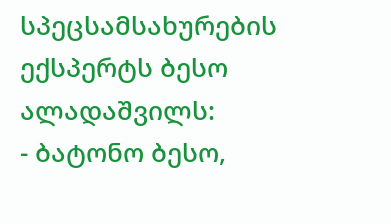სპეცსამსახურების ექსპერტს ბესო ალადაშვილს:
- ბატონო ბესო,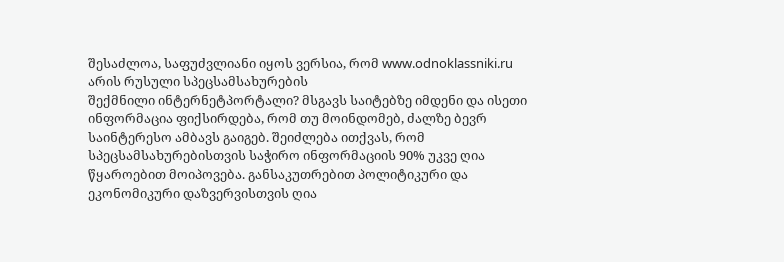შესაძლოა, საფუძვლიანი იყოს ვერსია, რომ www.odnoklassniki.ru არის რუსული სპეცსამსახურების
შექმნილი ინტერნეტპორტალი? მსგავს საიტებზე იმდენი და ისეთი ინფორმაცია ფიქსირდება, რომ თუ მოინდომებ, ძალზე ბევრ საინტერესო ამბავს გაიგებ. შეიძლება ითქვას, რომ სპეცსამსახურებისთვის საჭირო ინფორმაციის 90% უკვე ღია წყაროებით მოიპოვება. განსაკუთრებით პოლიტიკური და ეკონომიკური დაზვერვისთვის ღია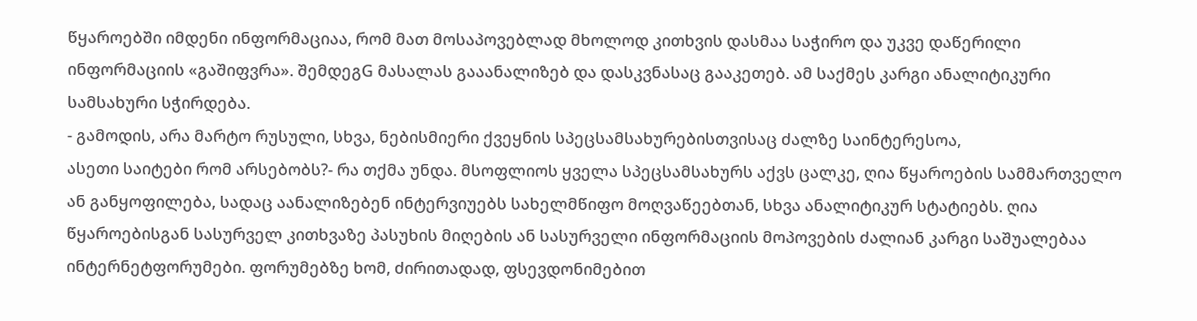წყაროებში იმდენი ინფორმაციაა, რომ მათ მოსაპოვებლად მხოლოდ კითხვის დასმაა საჭირო და უკვე დაწერილი ინფორმაციის «გაშიფვრა». შემდეგG მასალას გააანალიზებ და დასკვნასაც გააკეთებ. ამ საქმეს კარგი ანალიტიკური სამსახური სჭირდება.
- გამოდის, არა მარტო რუსული, სხვა, ნებისმიერი ქვეყნის სპეცსამსახურებისთვისაც ძალზე საინტერესოა,
ასეთი საიტები რომ არსებობს?- რა თქმა უნდა. მსოფლიოს ყველა სპეცსამსახურს აქვს ცალკე, ღია წყაროების სამმართველო ან განყოფილება, სადაც აანალიზებენ ინტერვიუებს სახელმწიფო მოღვაწეებთან, სხვა ანალიტიკურ სტატიებს. ღია წყაროებისგან სასურველ კითხვაზე პასუხის მიღების ან სასურველი ინფორმაციის მოპოვების ძალიან კარგი საშუალებაა ინტერნეტფორუმები. ფორუმებზე ხომ, ძირითადად, ფსევდონიმებით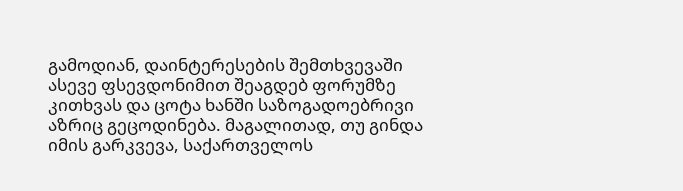გამოდიან, დაინტერესების შემთხვევაში ასევე ფსევდონიმით შეაგდებ ფორუმზე კითხვას და ცოტა ხანში საზოგადოებრივი აზრიც გეცოდინება. მაგალითად, თუ გინდა იმის გარკვევა, საქართველოს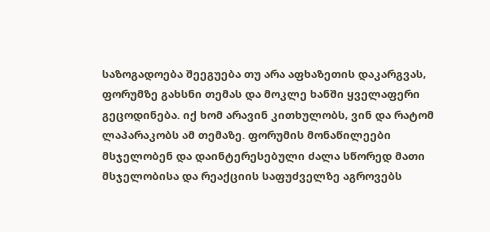საზოგადოება შეეგუება თუ არა აფხაზეთის დაკარგვას, ფორუმზე გახსნი თემას და მოკლე ხანში ყველაფერი გეცოდინება. იქ ხომ არავინ კითხულობს, ვინ და რატომ ლაპარაკობს ამ თემაზე. ფორუმის მონაწილეები მსჯელობენ და დაინტერესებული ძალა სწორედ მათი მსჯელობისა და რეაქციის საფუძველზე აგროვებს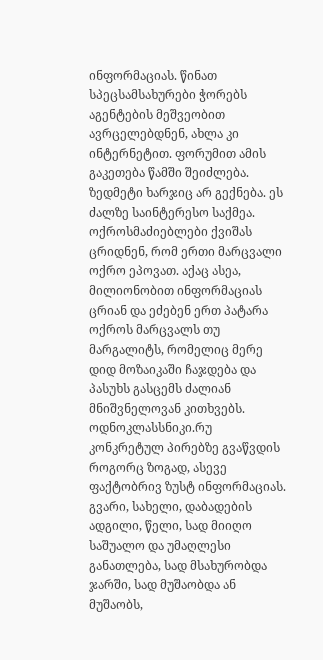ინფორმაციას. წინათ სპეცსამსახურები ჭორებს აგენტების მეშვეობით ავრცელებდნენ, ახლა კი ინტერნეტით. ფორუმით ამის გაკეთება წამში შეიძლება. ზედმეტი ხარჯიც არ გექნება. ეს ძალზე საინტერესო საქმეა. ოქროსმაძიებლები ქვიშას ცრიდნენ, რომ ერთი მარცვალი ოქრო ეპოვათ. აქაც ასეა, მილიონობით ინფორმაციას ცრიან და ეძებენ ერთ პატარა ოქროს მარცვალს თუ მარგალიტს, რომელიც მერე დიდ მოზაიკაში ჩაჯდება და პასუხს გასცემს ძალიან მნიშვნელოვან კითხვებს.
ოდნოკლასსნიკი.რუ კონკრეტულ პირებზე გვაწვდის როგორც ზოგად, ასევე ფაქტობრივ ზუსტ ინფორმაციას. გვარი, სახელი, დაბადების ადგილი, წელი, სად მიიღო საშუალო და უმაღლესი განათლება, სად მსახურობდა ჯარში, სად მუშაობდა ან მუშაობს,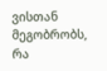ვისთან მეგობრობს, რა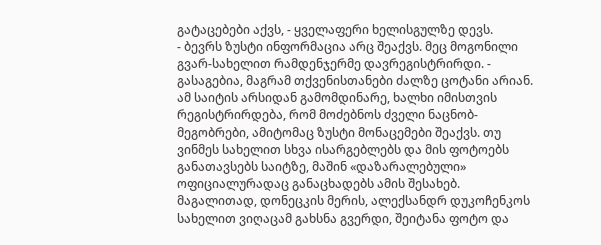გატაცებები აქვს, - ყველაფერი ხელისგულზე დევს.
- ბევრს ზუსტი ინფორმაცია არც შეაქვს. მეც მოგონილი გვარ-სახელით რამდენჯერმე დავრეგისტრირდი. - გასაგებია, მაგრამ თქვენისთანები ძალზე ცოტანი არიან. ამ საიტის არსიდან გამომდინარე, ხალხი იმისთვის რეგისტრირდება, რომ მოძებნოს ძველი ნაცნობ-მეგობრები, ამიტომაც ზუსტი მონაცემები შეაქვს. თუ ვინმეს სახელით სხვა ისარგებლებს და მის ფოტოებს განათავსებს საიტზე, მაშინ «დაზარალებული» ოფიციალურადაც განაცხადებს ამის შესახებ. მაგალითად, დონეცკის მერის, ალექსანდრ დუკოჩენკოს სახელით ვიღაცამ გახსნა გვერდი, შეიტანა ფოტო და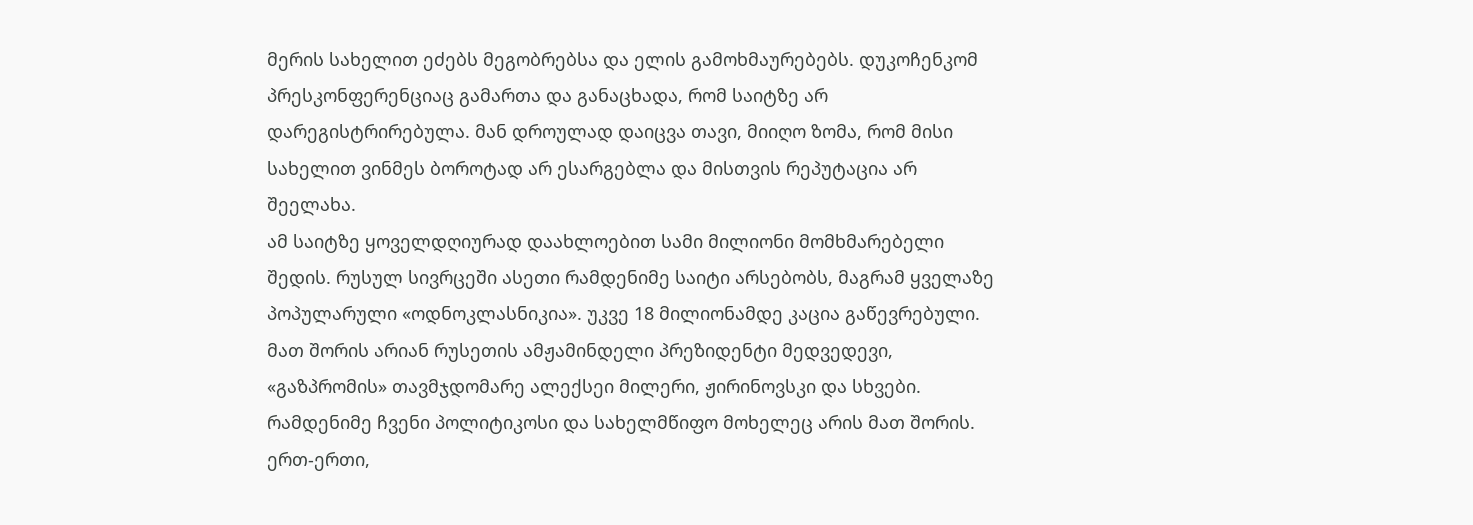მერის სახელით ეძებს მეგობრებსა და ელის გამოხმაურებებს. დუკოჩენკომ პრესკონფერენციაც გამართა და განაცხადა, რომ საიტზე არ დარეგისტრირებულა. მან დროულად დაიცვა თავი, მიიღო ზომა, რომ მისი სახელით ვინმეს ბოროტად არ ესარგებლა და მისთვის რეპუტაცია არ შეელახა.
ამ საიტზე ყოველდღიურად დაახლოებით სამი მილიონი მომხმარებელი შედის. რუსულ სივრცეში ასეთი რამდენიმე საიტი არსებობს, მაგრამ ყველაზე პოპულარული «ოდნოკლასნიკია». უკვე 18 მილიონამდე კაცია გაწევრებული. მათ შორის არიან რუსეთის ამჟამინდელი პრეზიდენტი მედვედევი, «გაზპრომის» თავმჯდომარე ალექსეი მილერი, ჟირინოვსკი და სხვები. რამდენიმე ჩვენი პოლიტიკოსი და სახელმწიფო მოხელეც არის მათ შორის. ერთ-ერთი,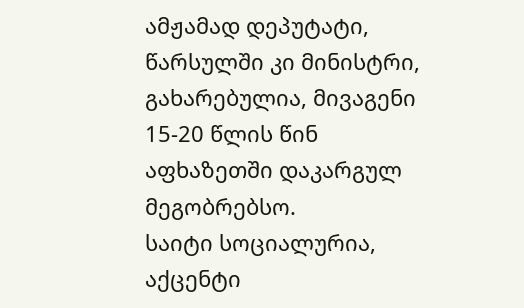ამჟამად დეპუტატი, წარსულში კი მინისტრი, გახარებულია, მივაგენი 15-20 წლის წინ აფხაზეთში დაკარგულ მეგობრებსო.
საიტი სოციალურია, აქცენტი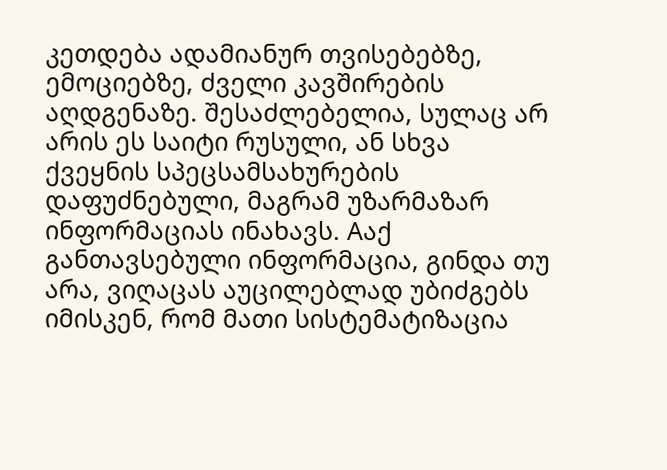კეთდება ადამიანურ თვისებებზე, ემოციებზე, ძველი კავშირების აღდგენაზე. შესაძლებელია, სულაც არ არის ეს საიტი რუსული, ან სხვა ქვეყნის სპეცსამსახურების დაფუძნებული, მაგრამ უზარმაზარ ინფორმაციას ინახავს. Aაქ განთავსებული ინფორმაცია, გინდა თუ არა, ვიღაცას აუცილებლად უბიძგებს იმისკენ, რომ მათი სისტემატიზაცია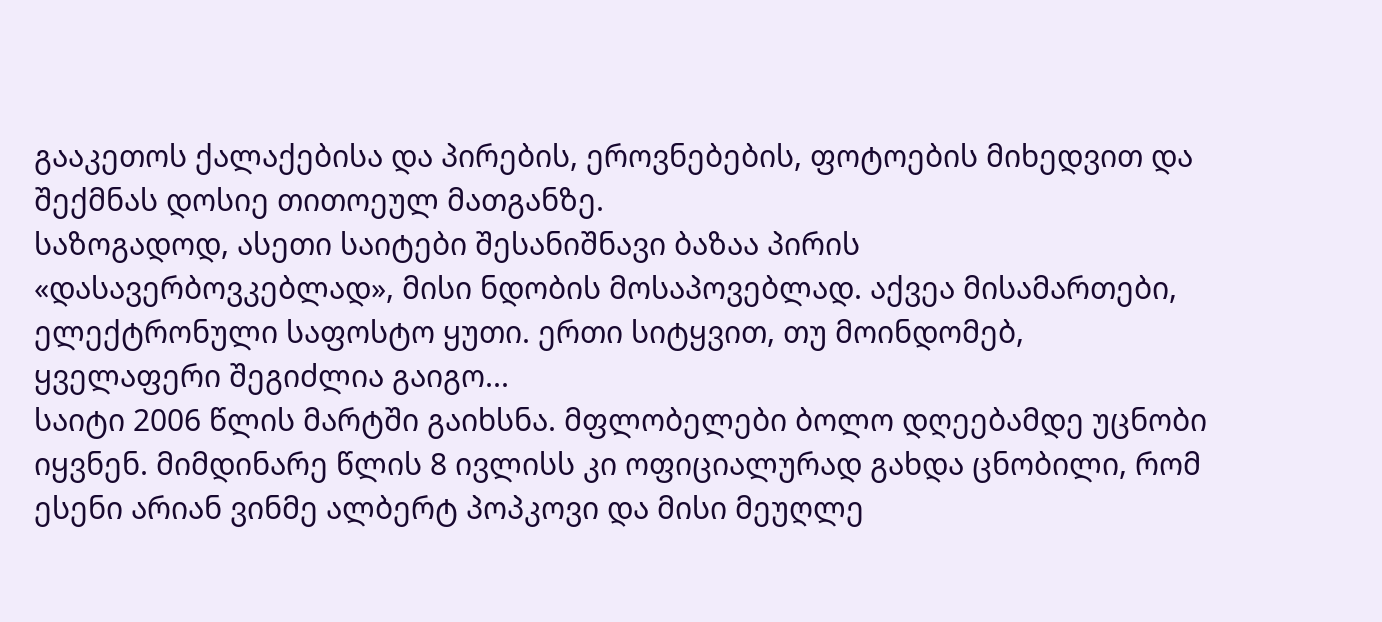გააკეთოს ქალაქებისა და პირების, ეროვნებების, ფოტოების მიხედვით და შექმნას დოსიე თითოეულ მათგანზე.
საზოგადოდ, ასეთი საიტები შესანიშნავი ბაზაა პირის «დასავერბოვკებლად», მისი ნდობის მოსაპოვებლად. აქვეა მისამართები, ელექტრონული საფოსტო ყუთი. ერთი სიტყვით, თუ მოინდომებ, ყველაფერი შეგიძლია გაიგო...
საიტი 2006 წლის მარტში გაიხსნა. მფლობელები ბოლო დღეებამდე უცნობი იყვნენ. მიმდინარე წლის 8 ივლისს კი ოფიციალურად გახდა ცნობილი, რომ ესენი არიან ვინმე ალბერტ პოპკოვი და მისი მეუღლე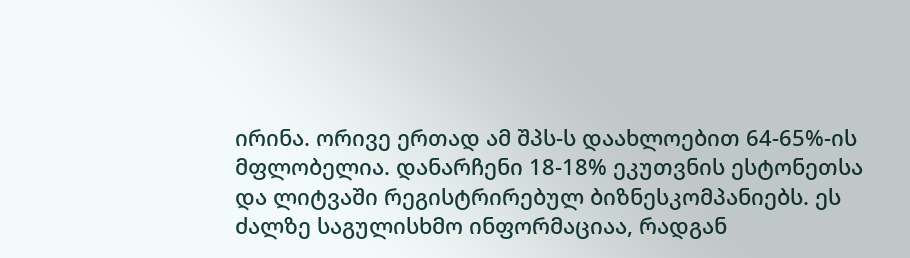ირინა. ორივე ერთად ამ შპს-ს დაახლოებით 64-65%-ის მფლობელია. დანარჩენი 18-18% ეკუთვნის ესტონეთსა და ლიტვაში რეგისტრირებულ ბიზნესკომპანიებს. ეს ძალზე საგულისხმო ინფორმაციაა, რადგან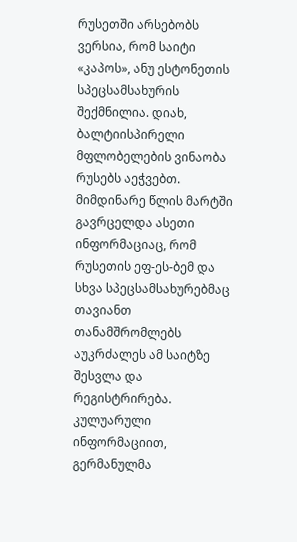რუსეთში არსებობს ვერსია, რომ საიტი «კაპოს», ანუ ესტონეთის სპეცსამსახურის შექმნილია. დიახ, ბალტიისპირელი მფლობელების ვინაობა რუსებს აეჭვებთ. მიმდინარე წლის მარტში გავრცელდა ასეთი ინფორმაციაც, რომ რუსეთის ეფ-ეს-ბემ და სხვა სპეცსამსახურებმაც თავიანთ თანამშრომლებს აუკრძალეს ამ საიტზე შესვლა და რეგისტრირება. კულუარული ინფორმაციით, გერმანულმა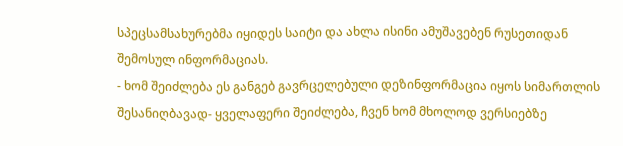სპეცსამსახურებმა იყიდეს საიტი და ახლა ისინი ამუშავებენ რუსეთიდან შემოსულ ინფორმაციას.
- ხომ შეიძლება ეს განგებ გავრცელებული დეზინფორმაცია იყოს სიმართლის შესანიღბავად- ყველაფერი შეიძლება, ჩვენ ხომ მხოლოდ ვერსიებზე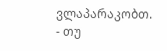ვლაპარაკობთ.
- თუ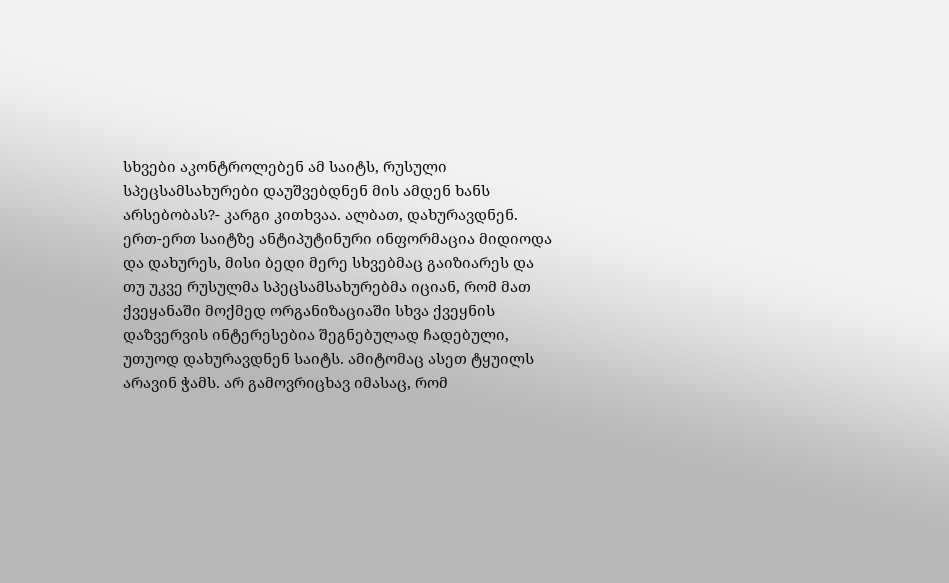სხვები აკონტროლებენ ამ საიტს, რუსული სპეცსამსახურები დაუშვებდნენ მის ამდენ ხანს არსებობას?- კარგი კითხვაა. ალბათ, დახურავდნენ. ერთ-ერთ საიტზე ანტიპუტინური ინფორმაცია მიდიოდა და დახურეს, მისი ბედი მერე სხვებმაც გაიზიარეს და თუ უკვე რუსულმა სპეცსამსახურებმა იციან, რომ მათ ქვეყანაში მოქმედ ორგანიზაციაში სხვა ქვეყნის დაზვერვის ინტერესებია შეგნებულად ჩადებული, უთუოდ დახურავდნენ საიტს. ამიტომაც ასეთ ტყუილს არავინ ჭამს. არ გამოვრიცხავ იმასაც, რომ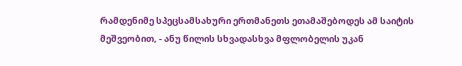რამდენიმე სპეცსამსახური ერთმანეთს ეთამაშებოდეს ამ საიტის მეშვეობით, - ანუ წილის სხვადასხვა მფლობელის უკან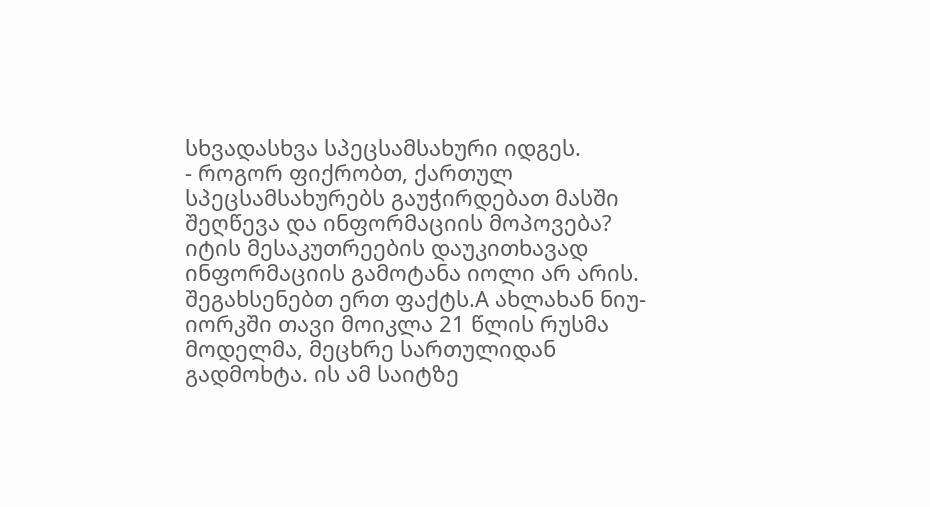სხვადასხვა სპეცსამსახური იდგეს.
- როგორ ფიქრობთ, ქართულ სპეცსამსახურებს გაუჭირდებათ მასში შეღწევა და ინფორმაციის მოპოვება? იტის მესაკუთრეების დაუკითხავად ინფორმაციის გამოტანა იოლი არ არის. შეგახსენებთ ერთ ფაქტს.A ახლახან ნიუ-იორკში თავი მოიკლა 21 წლის რუსმა მოდელმა, მეცხრე სართულიდან გადმოხტა. ის ამ საიტზე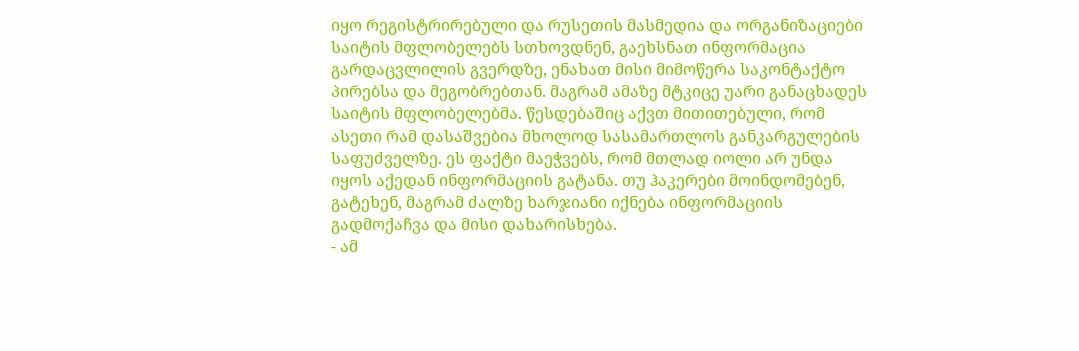იყო რეგისტრირებული და რუსეთის მასმედია და ორგანიზაციები საიტის მფლობელებს სთხოვდნენ, გაეხსნათ ინფორმაცია გარდაცვლილის გვერდზე, ენახათ მისი მიმოწერა საკონტაქტო პირებსა და მეგობრებთან. მაგრამ ამაზე მტკიცე უარი განაცხადეს საიტის მფლობელებმა. წესდებაშიც აქვთ მითითებული, რომ ასეთი რამ დასაშვებია მხოლოდ სასამართლოს განკარგულების საფუძველზე. ეს ფაქტი მაეჭვებს, რომ მთლად იოლი არ უნდა იყოს აქედან ინფორმაციის გატანა. თუ ჰაკერები მოინდომებენ, გატეხენ, მაგრამ ძალზე ხარჯიანი იქნება ინფორმაციის გადმოქაჩვა და მისი დახარისხება.
- ამ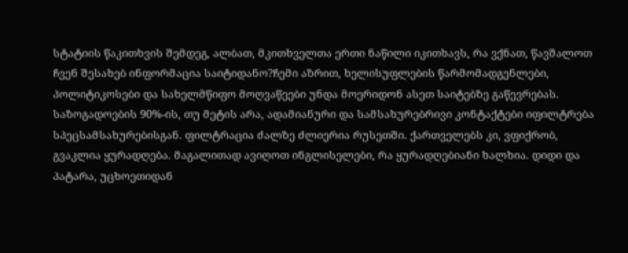სტატიის წაკითხვის შემდეგ, ალბათ, მკითხველთა ერთი ნაწილი იკითხავს, რა ვქნათ, წავშალოთ ჩვენ შესახებ ინფორმაცია საიტიდანო?ჩემი აზრით, ხელისუფლების წარმომადგენლები, პოლიტიკოსები და სახელმწიფო მოღვაწეები უნდა მოერიდონ ასეთ საიტებზე გაწევრებას. საზოგადოების 90%-ის, თუ მეტის არა, ადამიანური და სამსახურებრივი კონტაქტები იფილტრება სპეცსამსახურებისგან. ფილტრაცია ძალზე ძლიერია რუსეთში. ქართველებს კი, ვფიქრობ, გვაკლია ყურადღება. მაგალითად ავიღოთ ინგლისელები, რა ყურადღებიანი ხალხია. დიდი და პატარა, უცხოეთიდან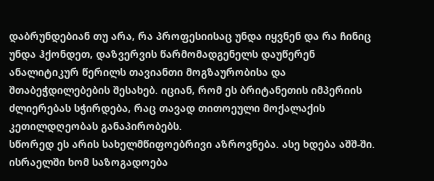დაბრუნდებიან თუ არა, რა პროფესიისაც უნდა იყვნენ და რა ჩინიც უნდა ჰქონდეთ, დაზვერვის წარმომადგენელს დაუწერენ ანალიტიკურ წერილს თავიანთი მოგზაურობისა და შთაბეჭდილებების შესახებ. იციან, რომ ეს ბრიტანეთის იმპერიის ძლიერებას სჭირდება, რაც თავად თითოეული მოქალაქის კეთილდღეობას განაპირობებს.
სწორედ ეს არის სახელმწიფოებრივი აზროვნება. ასე ხდება აშშ-ში. ისრაელში ხომ საზოგადოება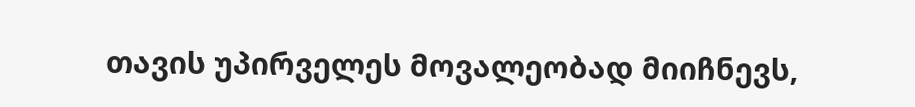თავის უპირველეს მოვალეობად მიიჩნევს,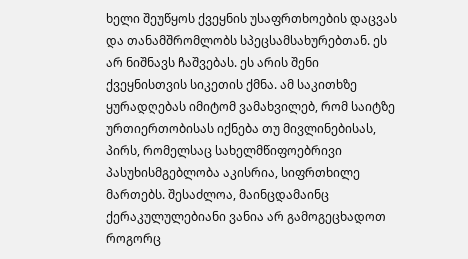ხელი შეუწყოს ქვეყნის უსაფრთხოების დაცვას და თანამშრომლობს სპეცსამსახურებთან. ეს არ ნიშნავს ჩაშვებას. ეს არის შენი ქვეყნისთვის სიკეთის ქმნა. ამ საკითხზე ყურადღებას იმიტომ ვამახვილებ, რომ საიტზე ურთიერთობისას იქნება თუ მივლინებისას, პირს, რომელსაც სახელმწიფოებრივი პასუხისმგებლობა აკისრია, სიფრთხილე მართებს. შესაძლოა, მაინცდამაინც ქერაკულულებიანი ვანია არ გამოგეცხადოთ როგორც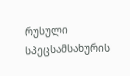რუსული სპეცსამსახურის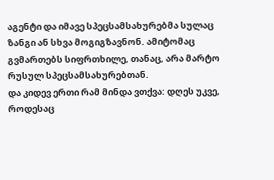აგენტი და იმავე სპეცსამსახურებმა სულაც ზანგი ან სხვა მოგიგზავნონ. ამიტომაც გვმართებს სიფრთხილე, თანაც, არა მარტო რუსულ სპეცსამსახურებთან.
და კიდევ ერთი რამ მინდა ვთქვა: დღეს უკვე, როდესაც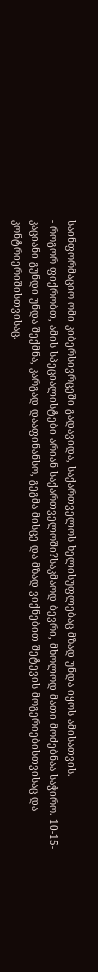საინფორმაციო ომი კიბერსივრცეში გადავიდა, საქართველოს ხელისუფლებაც მზად უნდა იყოს ამისათვის.
- როგორ ფიქრობთ, ამის სპეციალისტები არიან საქართველოში?საკმაოდ ბევრი, მხოლოდ მათი მოძებნაა საჭირო. 10-15-კაციანი გუნდი უნდა შექმნა, კარგად დააფინანსო, გეგმა მისცე და მზად ვიქნებით შეტევის მოგერიებისთვისაც და კონტრიერიშისთვისაც.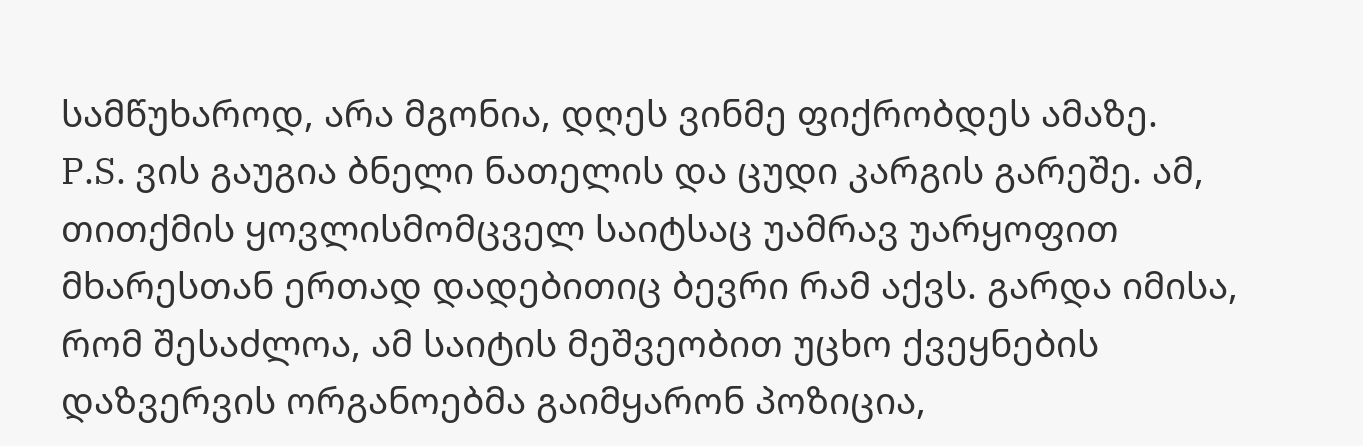სამწუხაროდ, არა მგონია, დღეს ვინმე ფიქრობდეს ამაზე.
P.S. ვის გაუგია ბნელი ნათელის და ცუდი კარგის გარეშე. ამ, თითქმის ყოვლისმომცველ საიტსაც უამრავ უარყოფით მხარესთან ერთად დადებითიც ბევრი რამ აქვს. გარდა იმისა, რომ შესაძლოა, ამ საიტის მეშვეობით უცხო ქვეყნების დაზვერვის ორგანოებმა გაიმყარონ პოზიცია,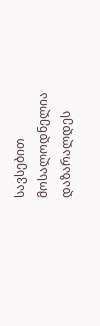სავსებით მოსალოდნელია დაზარალდეს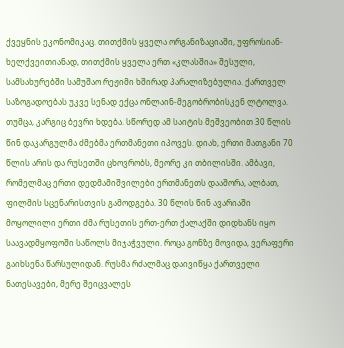ქვეყნის ეკონომიკაც. თითქმის ყველა ორგანიზაციაში, უფროსიან-ხელქვეითიანად, თითქმის ყველა ერთ «კლასშია» შესული, სამსახურებში სამუშაო რეჟიმი ხშირად პარალიზებულია. ქართველ საზოგადოებას უკვე სენად ექცა ონლაინ-მეგობრობისკენ ლტოლვა. თუმცა, კარგიც ბევრი ხდება. სწორედ ამ საიტის მეშვეობით 30 წლის წინ დაკარგულმა ძმებმა ერთმანეთი იპოვეს. დიახ, ერთი მათგანი 70 წლის არის და რუსეთში ცხოვრობს, მეორე კი თბილისში. ამბავი, რომელმაც ერთი დედმამიშვილები ერთმანეთს დააშორა, ალბათ, ფილმის სცენარისთვის გამოდგება. 30 წლის წინ ავარიაში მოყოლილი ერთი ძმა რუსეთის ერთ-ერთ ქალაქში დიდხანს იყო საავადმყოფოში საწოლს მიჯაჭვული. როცა გონზე მოვიდა, ვერაფერი გაიხსენა წარსულიდან. რუსმა რძალმაც დაივიწყა ქართველი ნათესავები, მერე შეიცვალეს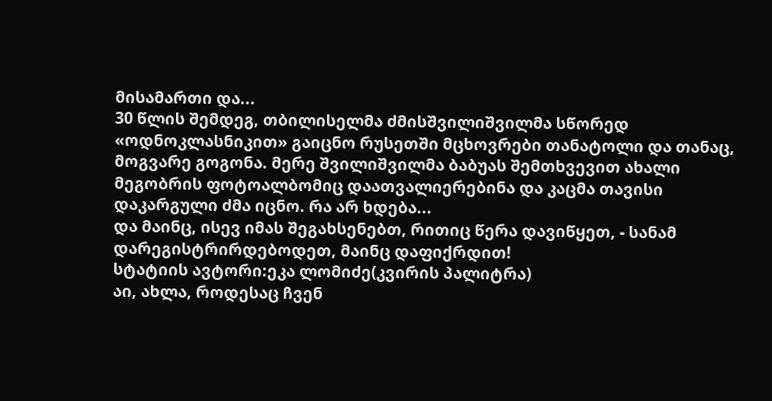მისამართი და...
30 წლის შემდეგ, თბილისელმა ძმისშვილიშვილმა სწორედ «ოდნოკლასნიკით» გაიცნო რუსეთში მცხოვრები თანატოლი და თანაც, მოგვარე გოგონა. მერე შვილიშვილმა ბაბუას შემთხვევით ახალი მეგობრის ფოტოალბომიც დაათვალიერებინა და კაცმა თავისი დაკარგული ძმა იცნო. რა არ ხდება...
და მაინც, ისევ იმას შეგახსენებთ, რითიც წერა დავიწყეთ, - სანამ დარეგისტრირდებოდეთ, მაინც დაფიქრდით!
სტატიის ავტორი:ეკა ლომიძე(კვირის პალიტრა)
აი, ახლა, როდესაც ჩვენ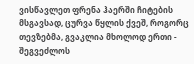ვისწავლეთ ფრენა ჰაერში ჩიტების მსგავსად, ცურვა წყლის ქვეშ, როგორც თევზებმა, გვაკლია მხოლოდ ერთი - შეგვეძლოს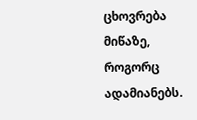ცხოვრება მიწაზე, როგორც ადამიანებს.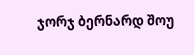ჯორჯ ბერნარდ შოუ